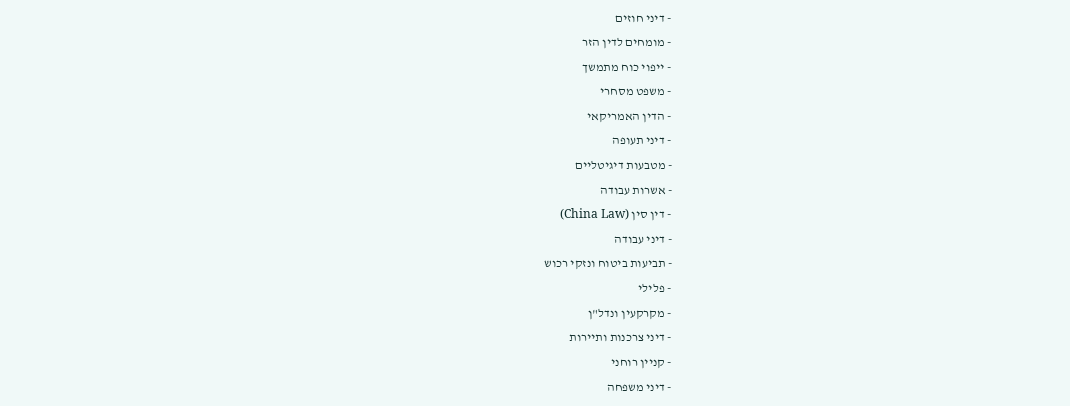- דיני חוזים
- מומחים לדין הזר
- ייפוי כוח מתמשך
- משפט מסחרי
- הדין האמריקאי
- דיני תעופה
- מטבעות דיגיטליים
- אשרות עבודה
- דין סין (China Law)
- דיני עבודה
- תביעות ביטוח ונזקי רכוש
- פלילי
- מקרקעין ונדל"ן
- דיני צרכנות ותיירות
- קניין רוחני
- דיני משפחה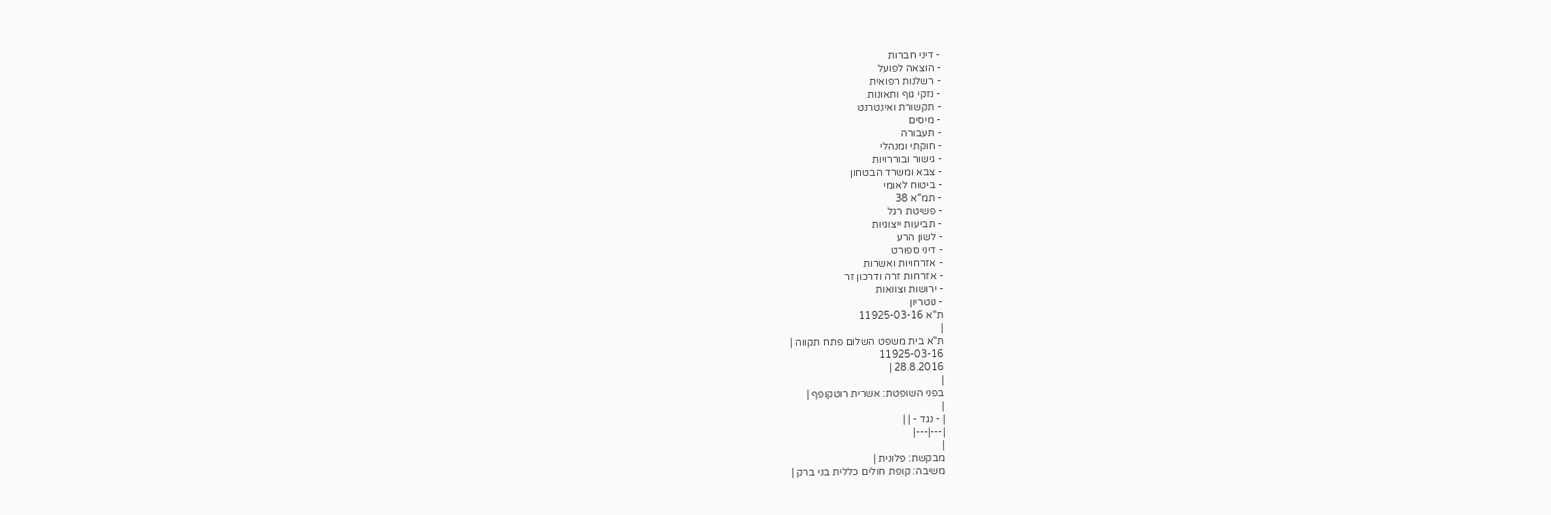- דיני חברות
- הוצאה לפועל
- רשלנות רפואית
- נזקי גוף ותאונות
- תקשורת ואינטרנט
- מיסים
- תעבורה
- חוקתי ומנהלי
- גישור ובוררויות
- צבא ומשרד הבטחון
- ביטוח לאומי
- תמ"א 38
- פשיטת רגל
- תביעות ייצוגיות
- לשון הרע
- דיני ספורט
- אזרחויות ואשרות
- אזרחות זרה ודרכון זר
- ירושות וצוואות
- נוטריון
ת"א 11925-03-16
|
ת"א בית משפט השלום פתח תקווה |
11925-03-16
28.8.2016 |
|
בפני השופטת: אשרית רוטקופף |
|
| - נגד - | |
|---|---|
|
מבקשת: פלונית |
משיבה: קופת חולים כללית בני ברק |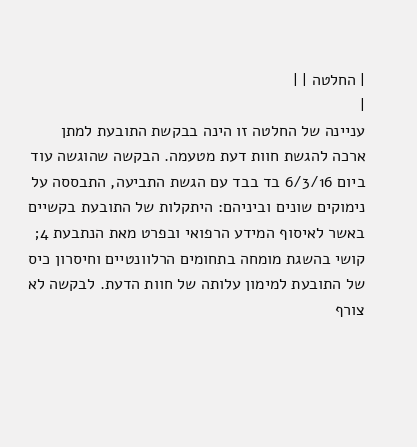| החלטה | |
|
עניינה של החלטה זו הינה בבקשת התובעת למתן ארכה להגשת חוות דעת מטעמה. הבקשה שהוגשה עוד ביום 6/3/16 בד בבד עם הגשת התביעה, התבססה על נימוקים שונים וביניהם: היתקלות של התובעת בקשיים באשר לאיסוף המידע הרפואי ובפרט מאת הנתבעת 4; קושי בהשגת מומחה בתחומים הרלוונטיים וחיסרון כיס של התובעת למימון עלותה של חוות הדעת. לבקשה לא צורף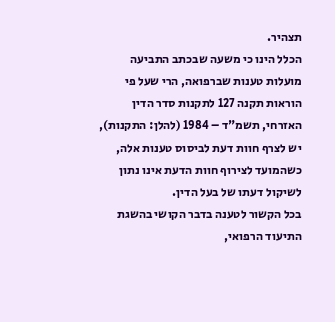תצהיר.
הכלל הינו כי משעה שבכתב התביעה מועלות טענות שברפואה, הרי שעל פי הוראות תקנה 127 לתקנות סדר הדין האזרחי, תשמ"ד – 1984 (להלן: התקנות), יש לצרף חוות דעת לביסוס טענות אלה, כשהמועד לצירוף חוות הדעת אינו נתון לשיקול דעתו של בעל הדין.
בכל הקשור לטענה בדבר הקושי בהשגת התיעוד הרפואי,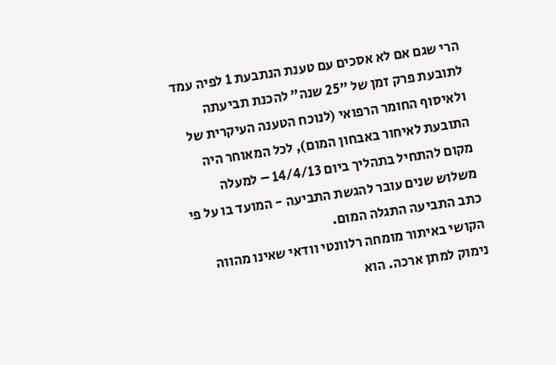הרי שגם אם לא אסכים עם טענת הנתבעת 1 לפיה עמד לתובעת פרק זמן של "25 שנה" להכנת תביעתה ולאיסוף החומר הרפואי (לנוכח הטענה העיקרית של התובעת לאיחור באבחון המום), לכל המאוחר היה מקום להתחיל בתהליך ביום 14/4/13 – למעלה משלוש שנים עובר להגשת התביעה - המועד בו על פי כתב התביעה התגלה המום.
הקושי באיתור מומחה רלוונטי וודאי שאינו מהווה נימוק למתן ארכה. הוא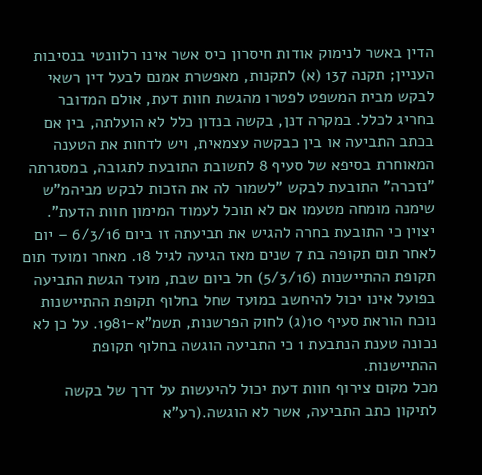הדין באשר לנימוק אודות חיסרון כיס אשר אינו רלוונטי בנסיבות העניין; תקנה 137 (א) לתקנות, מאפשרת אמנם לבעל דין רשאי לבקש מבית המשפט לפטרו מהגשת חוות דעת, אולם המדובר בחריג לכלל. במקרה דנן, בקשה בנדון כלל לא הועלתה, בין אם בכתב התביעה או בין כבקשה עצמאית, ויש לדחות את הטענה המאוחרת בסיפא של סעיף 8 לתשובת התובעת לתגובה, במסגרתה "נזכרה" התובעת לבקש "לשמור לה את הזכות לבקש מביהמ"ש שימנה מומחה מטעמו אם לא תוכל לעמוד המימון חוות הדעת".
יצוין כי התובעת בחרה להגיש את תביעתה זו ביום 6/3/16 – יום לאחר תום תקופה בת 7 שנים מאז הגיעה לגיל 18. מאחר ומועד תום תקופת ההתיישנות (5/3/16) חל ביום שבת, מועד הגשת התביעה בפועל אינו יכול להיחשב במועד שחל בחלוף תקופת ההתיישנות נוכח הוראת סעיף 10(ג) לחוק הפרשנות, תשמ"א-1981. על כן לא נכונה טענת הנתבעת 1 כי התביעה הוגשה בחלוף תקופת ההתיישנות.
מכל מקום צירוף חוות דעת יכול להיעשות על דרך של בקשה לתיקון כתב התביעה, אשר לא הוגשה.(רע"א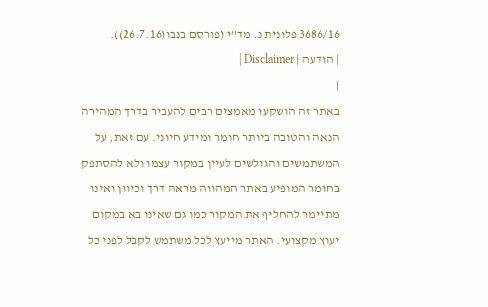3686/16 פלונית נ. מד"י (פורסם בנבו(26.7.16)).
| הודעה | Disclaimer |
|
באתר זה הושקעו מאמצים רבים להעביר בדרך המהירה הנאה והטובה ביותר חומר ומידע חיוני. עם זאת, על המשתמשים והגולשים לעיין במקור עצמו ולא להסתפק בחומר המופיע באתר המהווה מראה דרך וכיוון ואינו מתיימר להחליף את המקור כמו גם שאינו בא במקום יעוץ מקצועי. האתר מייעץ לכל משתמש לקבל לפני כל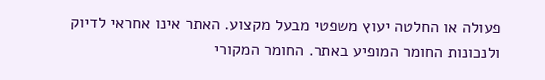פעולה או החלטה יעוץ משפטי מבעל מקצוע. האתר אינו אחראי לדיוק ולנכונות החומר המופיע באתר. החומר המקורי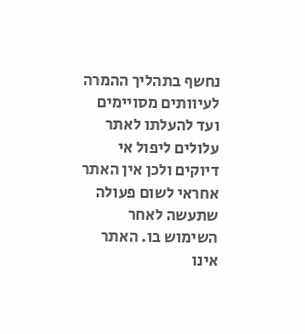נחשף בתהליך ההמרה לעיוותים מסויימים ועד להעלתו לאתר עלולים ליפול אי דיוקים ולכן אין האתר אחראי לשום פעולה שתעשה לאחר השימוש בו. האתר אינו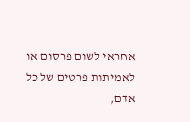אחראי לשום פרסום או לאמיתות פרטים של כל אדם,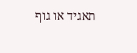תאגיד או גוף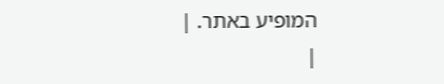המופיע באתר. |
|